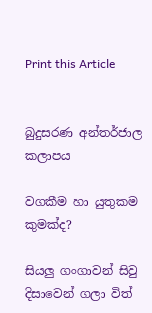Print this Article


බුදුසරණ අන්තර්ජාල කලාපය

වගකීම හා යුතුකම කුමක්ද?

සියලු ගංගාවන් සිවු දිසාවෙන් ගලා විත්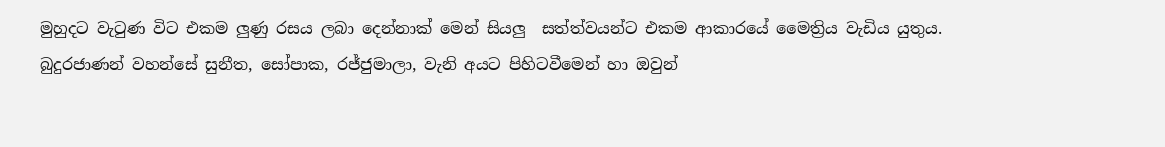මුහුදට වැටුණ විට එකම ලුණු රසය ලබා දෙන්නාක් මෙන් සියලු  සත්ත්වයන්ට එකම ආකාරයේ මෛත්‍රිය වැඩිය යුතුය. බුදුරජාණන් වහන්සේ සුනීත, සෝපාක, රජ්ජුමාලා, වැනි අයට පිහිටවීමෙන් හා ඔවුන්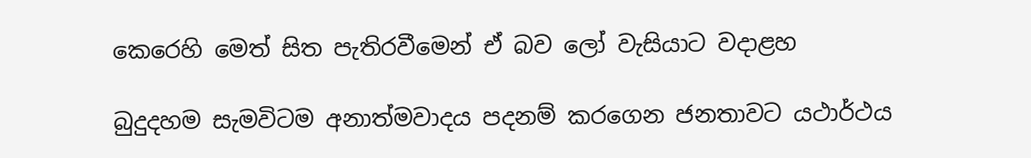කෙරෙහි මෙත් සිත පැතිරවීමෙන් ඒ බව ලෝ වැසියාට වදාළහ

බුදුදහම සැමවිටම අනාත්මවාදය පදනම් කරගෙන ජනතාවට යථාර්ථය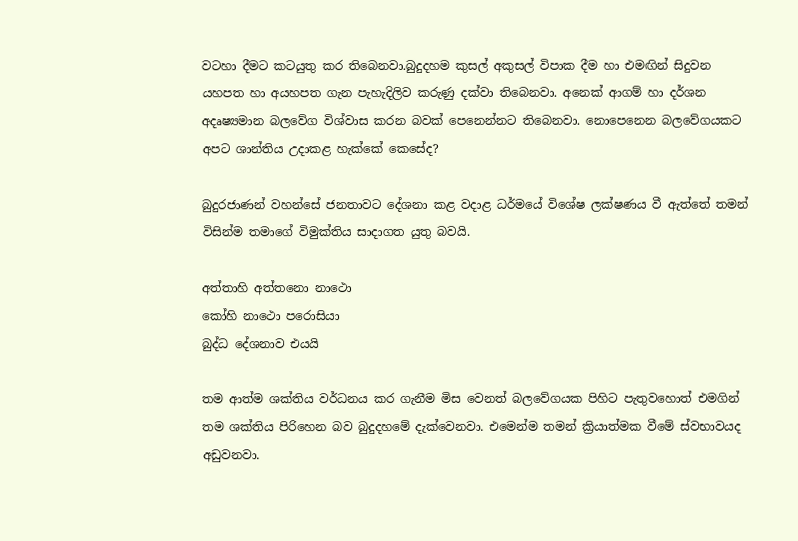වටහා දීමට කටයුතු කර තිබෙනවා.බුදුදහම කුසල් අකුසල් විපාක දීම හා එමඟින් සිදුවන යහපත හා අයහපත ගැන පැහැදිලිව කරුණු දක්වා තිබෙනවා. අනෙක් ආගම් හා දර්ශන අදෘෂ්‍යමාන බලවේග විශ්වාස කරන බවක් පෙනෙන්නට තිබෙනවා. නොපෙනෙන බලවේගයකට අපට ශාන්තිය උදාකළ හැක්කේ කෙසේද?

බුදුරජාණන් වහන්සේ ජනතාවට දේශනා කළ වදාළ ධර්මයේ විශේෂ ලක්ෂණය වී ඇත්තේ තමන් විසින්ම තමාගේ විමුක්තිය සාදාගත යුතු බවයි.

අත්තාහි අත්තනො නාථො
කෝහි නාථො පරොසියා
බුද්ධ දේශනාව එයයි

තම ආත්ම ශක්තිය වර්ධනය කර ගැනීම මිස වෙනත් බලවේගයක පිහිට පැතුවහොත් එමගින් තම ශක්තිය පිරිහෙන බව බුදුදහමේ දැක්වෙනවා. එමෙන්ම තමන් ක්‍රියාත්මක වීමේ ස්වභාවයද අඩුවනවා.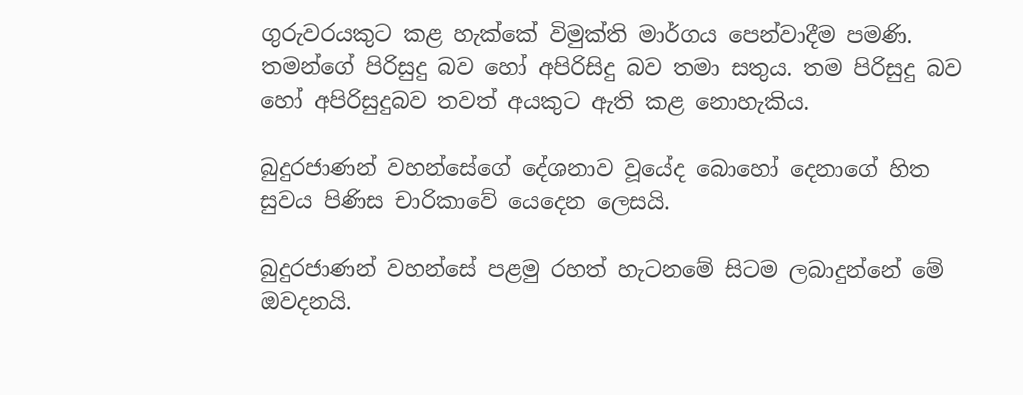ගුරුවරයකුට කළ හැක්කේ විමුක්ති මාර්ගය පෙන්වාදීම පමණි. තමන්ගේ පිරිසුදු බව හෝ අපිරිසිදු බව තමා සතුය. තම පිරිසුදු බව හෝ අපිරිසුදුබව තවත් අයකුට ඇති කළ නොහැකිය.

බුදුරජාණන් වහන්සේගේ දේශනාව වූයේද බොහෝ දෙනාගේ හිත සුවය පිණිස චාරිකාවේ යෙදෙන ලෙසයි.

බුදුරජාණන් වහන්සේ පළමු රහත් හැටනමේ සිටම ලබාදුන්නේ මේ ඔවදනයි.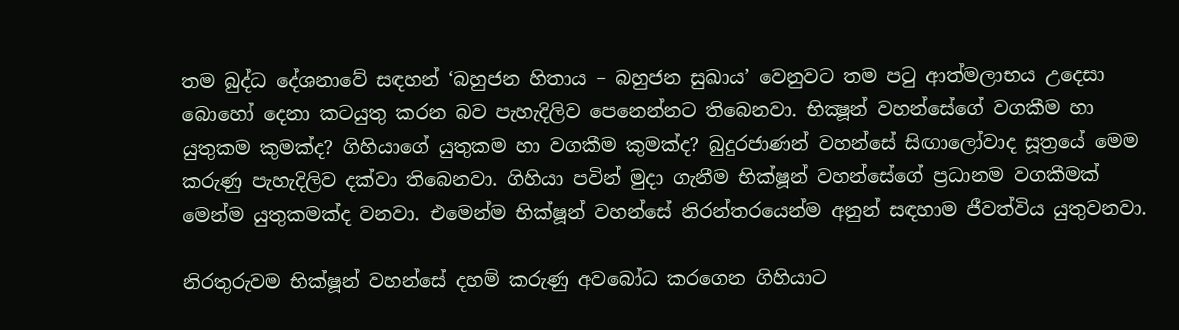තම බුද්ධ දේශනාවේ සඳහන් ‘බහුජන හිතාය – බහුජන සුඛාය’ වෙනුවට තම පටු ආත්මලාභය උදෙසා බොහෝ දෙනා කටයුතු කරන බව පැහැදිලිව පෙනෙන්නට තිබෙනවා. භික්‍ෂූන් වහන්සේගේ වගකීම හා යුතුකම කුමක්ද? ගිහියාගේ යුතුකම හා වගකීම කුමක්ද? බුදුරජාණන් වහන්සේ සිඟාලෝවාද සූත්‍රයේ මෙම කරුණු පැහැදිලිව දක්වා තිබෙනවා. ගිහියා පවින් මුදා ගැනීම භික්ෂූන් වහන්සේගේ ප්‍රධානම වගකීමක් මෙන්ම යුතුකමක්ද වනවා. එමෙන්ම භික්ෂූන් වහන්සේ නිරන්තරයෙන්ම අනුන් සඳහාම ජීවත්විය යුතුවනවා.

නිරතුරුවම භික්ෂූන් වහන්සේ දහම් කරුණු අවබෝධ කරගෙන ගිහියාට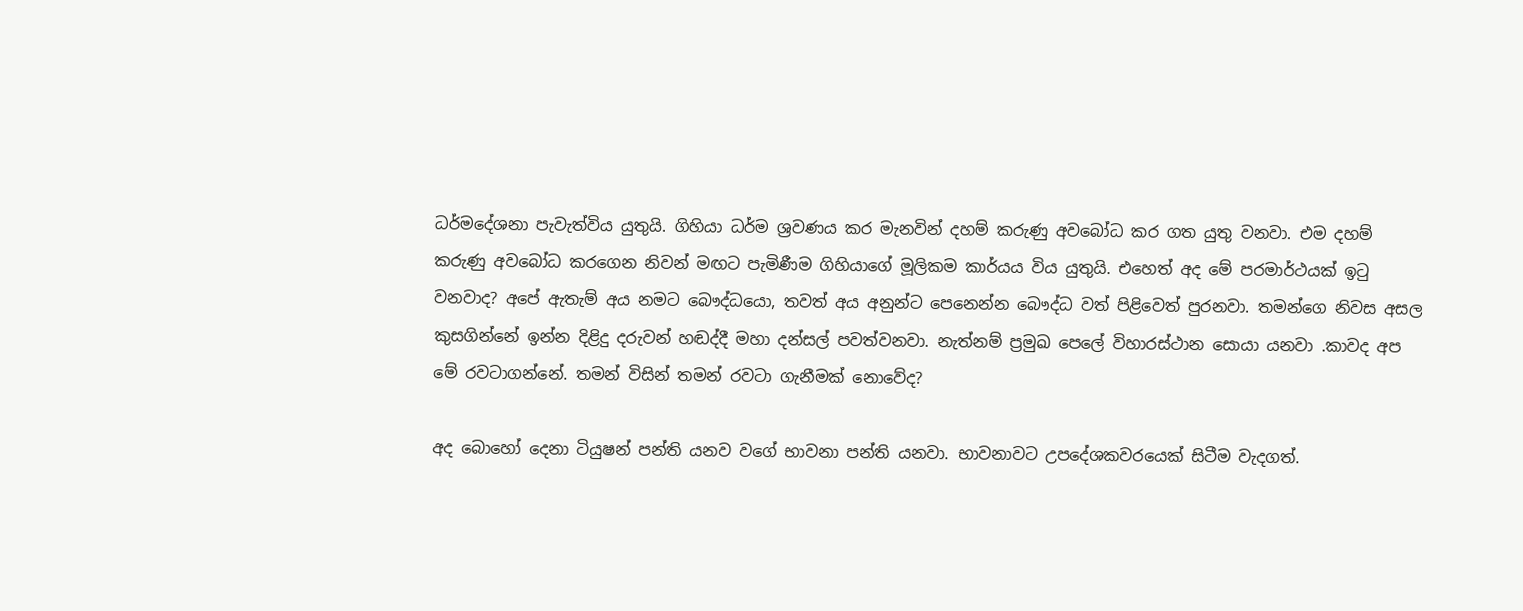ධර්මදේශනා පැවැත්විය යුතුයි. ගිහියා ධර්ම ශ්‍රවණය කර මැනවින් දහම් කරුණු අවබෝධ කර ගත යුතු වනවා. එම දහම් කරුණු අවබෝධ කරගෙන නිවන් මඟට පැමිණීම ගිහියාගේ මූලිකම කාර්යය විය යුතුයි. එහෙත් අද මේ පරමාර්ථයක් ඉටු වනවාද? අපේ ඇතැම් අය නමට බෞද්ධයො, තවත් අය අනුන්ට පෙනෙන්න බෞද්ධ වත් පිළිවෙත් පුරනවා. තමන්ගෙ නිවස අසල කුසගින්නේ ඉන්න දිළිදු දරුවන් හඬද්දී මහා දන්සල් පවත්වනවා. නැත්නම් ප්‍රමුඛ පෙලේ විහාරස්ථාන සොයා යනවා .කාවද අප මේ රවටාගන්නේ. තමන් විසින් තමන් රවටා ගැනීමක් නොවේද?

අද බොහෝ දෙනා ටියුෂන් පන්ති යනව වගේ භාවනා පන්ති යනවා. භාවනාවට උපදේශකවරයෙක් සිටීම වැදගත්.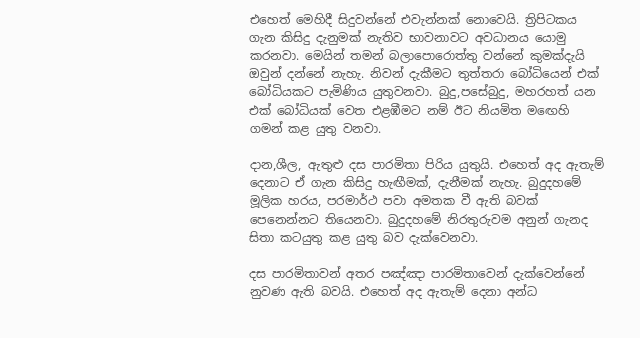එහෙත් මෙහිදී සිදුවන්නේ එවැන්නක් නොවෙයි. ත්‍රිපිටකය ගැන කිසිදු දැනුමක් නැතිව භාවනාවට අවධානය යොමු කරනවා. මෙයින් තමන් බලාපොරොත්තු වන්නේ කුමක්දැයි ඔවුන් දන්නේ නැහැ. නිවන් දැකීමට තුත්තරා බෝධියෙන් එක් බෝධියකට පැමිණිය යුතුවනවා. බුදු,පසේබුදු, මහරහත් යන එක් බෝධියක් වෙත එළඹීමට නම් ඊට නියමිත මඟෙහි ගමන් කළ යුතු වනවා.

දාන,ශීල, ඇතුළු දස පාරමිතා පිරිය යුතුයි. එහෙත් අද ඇතැම් දෙනාට ඒ ගැන කිසිදු හැඟීමක්, දැනීමක් නැහැ. බුදුදහමේ මූලික හරය, පරමාර්ථ පවා අමතක වී ඇති බවක් පෙනෙන්නට තියෙනවා. බුදුදහමේ නිරතුරුවම අනුන් ගැනද සිතා කටයුතු කළ යුතු බව දැක්වෙනවා.

දස පාරමිතාවන් අතර පඤ්ඤා පාරමිතාවෙන් දැක්වෙන්නේ නුවණ ඇති බවයි. එහෙත් අද ඇතැම් දෙනා අන්ධ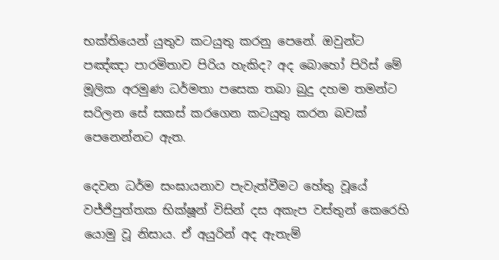භක්තියෙන් යුතුව කටයුතු කරනු පෙනේ. ඔවුන්ට පඤ්ඤා පාරමිතාව පිරිය හැකිද? අද බොහෝ පිරිස් මේ මූලික අරමුණ ධර්මතා පසෙක තබා බුදු දහම තමන්ට සරිලන සේ සකස් කරගෙන කටයුතු කරන බවක් පෙනෙන්නට ඇත.

දෙවන ධර්ම සංඝායනාව පැවැත්වීමට හේතු වූයේ වජ්ජිපුත්තක භික්ෂූන් විසින් දස අකැප වස්තුන් කෙරෙහි යොමු වූ නිසාය. ඒ අයුරින් අද ඇතැම්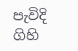පැවිදි ගිහි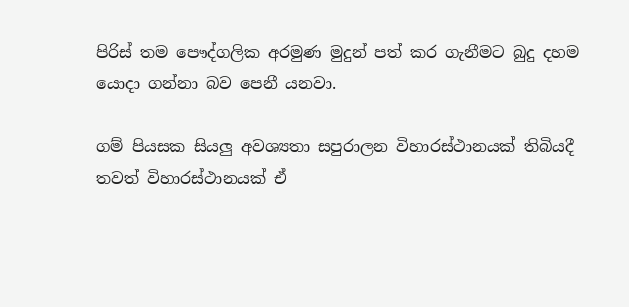පිරිස් තම පෞද්ගලික අරමුණ මුදුන් පත් කර ගැනීමට බුදු දහම යොදා ගන්නා බව පෙනී යනවා.

ගම් පියසක සියලු අවශ්‍යතා සපුරාලන විහාරස්ථානයක් තිබියදී තවත් විහාරස්ථානයක් ඒ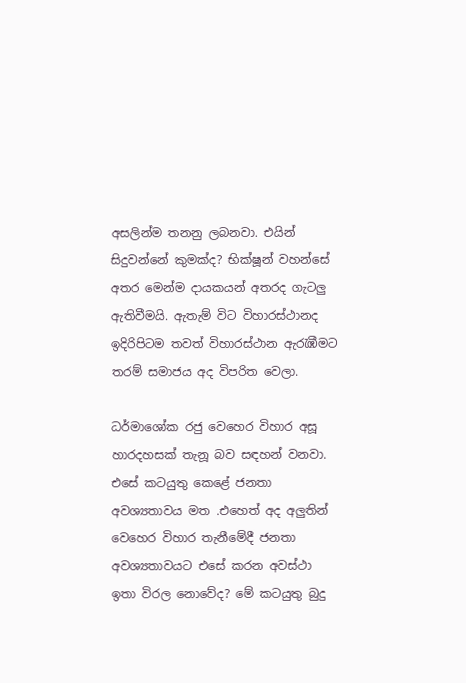අසලින්ම තනනු ලබනවා. එයින් සිදුවන්නේ කුමක්ද? භික්ෂූන් වහන්සේ අතර මෙන්ම දායකයන් අතරද ගැටලු ඇතිවීමයි. ඇතැම් විට විහාරස්ථානද ඉදිරිපිටම තවත් විහාරස්ථාන ඇරැඹීමට තරම් සමාජය අද විපරිත වෙලා.

ධර්මාශෝක රජු වෙහෙර විහාර අසූ හාරදහසක් තැනූ බව සඳහන් වනවා. එසේ කටයුතු කෙළේ ජනතා අවශ්‍යතාවය මත .එහෙත් අද අලුතින් වෙහෙර විහාර තැනීමේදී ජනතා අවශ්‍යතාවයට එසේ කරන අවස්ථා ඉතා විරල නොවේද? මේ කටයුතු බුදු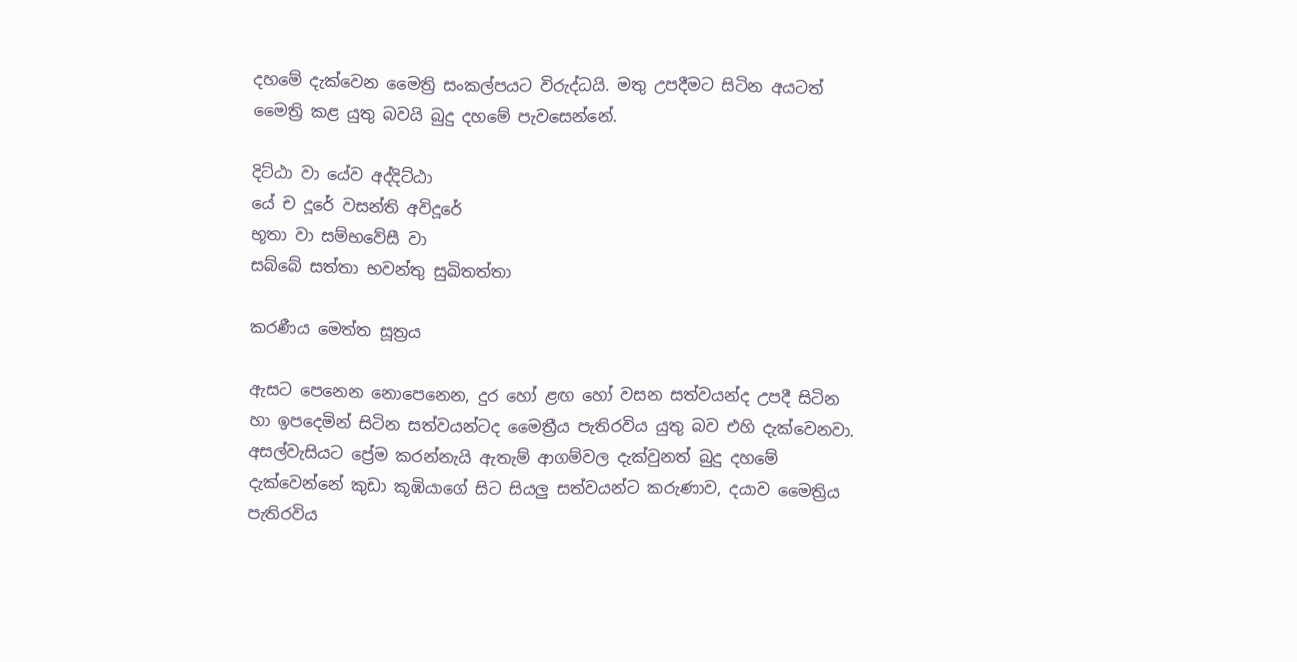දහමේ දැක්වෙන මෛත්‍රි සංකල්පයට විරුද්ධයි. මතු උපදීමට සිටින අයටත් මෛත්‍රි කළ යුතු බවයි බුදු දහමේ පැවසෙන්නේ.

දිට්ඨා වා යේව අද්දිට්ඨා
යේ ච දූරේ වසන්ති අවිදූරේ
භූතා වා සම්භවේසී වා
සබ්බේ සත්තා භවන්තු සුඛිතත්තා

කරණීය මෙත්ත සූත්‍රය

ඇසට පෙනෙන නොපෙනෙන, දුර හෝ ළඟ හෝ වසන සත්වයන්ද උපදී සිටින හා ඉපදෙමින් සිටින සත්වයන්ටද මෛත්‍රීය පැතිරවිය යුතු බව එහි දැක්වෙනවා. අසල්වැසියට ප්‍රේම කරන්නැයි ඇතැම් ආගම්වල දැක්වුනත් බුදු දහමේ දැක්වෙන්නේ කුඩා කූඹියාගේ සිට සියලු සත්වයන්ට කරුණාව, දයාව මෛත්‍රිය පැතිරවිය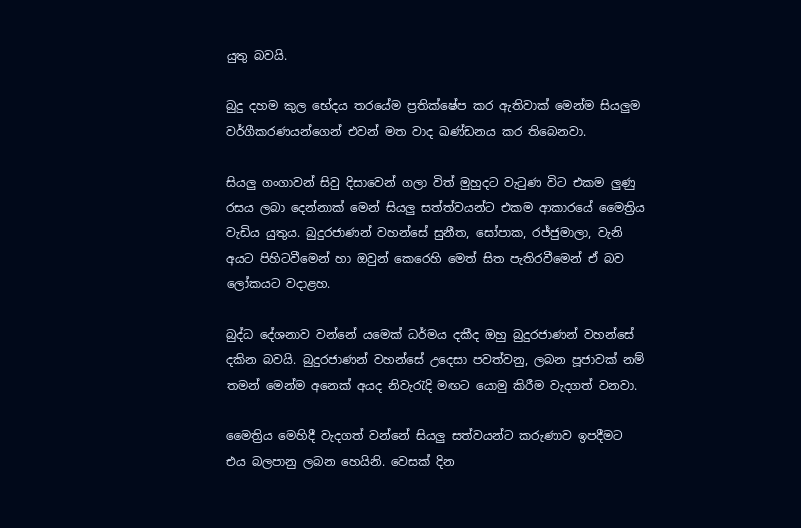යුතු බවයි.

බුදු දහම කුල භේදය තරයේම ප්‍රතික්ෂේප කර ඇතිවාක් මෙන්ම සියලුම වර්ගීකරණයන්ගෙන් එවන් මත වාද ඛණ්ඩනය කර තිබෙනවා.

සියලු ගංගාවන් සිවු දිසාවෙන් ගලා විත් මුහුදට වැටුණ විට එකම ලුණු රසය ලබා දෙන්නාක් මෙන් සියලු සත්ත්වයන්ට එකම ආකාරයේ මෛත්‍රිය වැඩිය යුතුය. බුදුරජාණන් වහන්සේ සුනීත, සෝපාක, රජ්ජුමාලා, වැනි අයට පිහිටවීමෙන් හා ඔවුන් කෙරෙහි මෙත් සිත පැතිරවීමෙන් ඒ බව ලෝකයට වදාළහ.

බුද්ධ දේශනාව වන්නේ යමෙක් ධර්මය දකීද ඔහු බුදුරජාණන් වහන්සේ දකින බවයි. බුදුරජාණන් වහන්සේ උදෙසා පවත්වනු, ලබන පූජාවක් නම් තමන් මෙන්ම අනෙක් අයද නිවැරැදි මඟට යොමු කිරීම වැදගත් වනවා.

මෛත්‍රිය මෙහිදී වැදගත් වන්නේ සියලු සත්වයන්ට කරුණාව ඉපදීමට එය බලපානු ලබන හෙයිනි. වෙසක් දින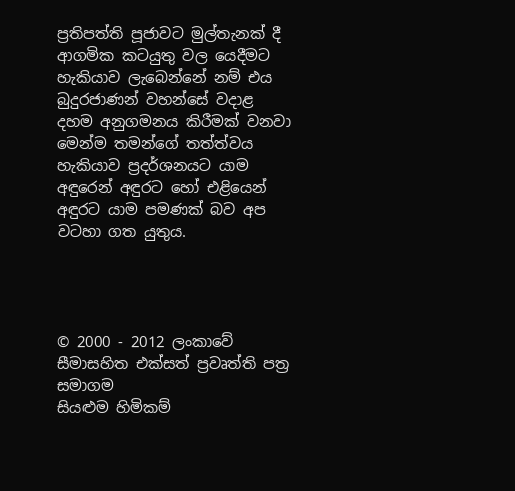ප්‍රතිපත්ති පූජාවට මුල්තැනක් දී ආගමික කටයුතු වල යෙදීමට හැකියාව ලැබෙන්නේ නම් එය බුදුරජාණන් වහන්සේ වදාළ දහම අනුගමනය කිරීමක් වනවා මෙන්ම තමන්ගේ තත්ත්වය හැකියාව ප්‍රදර්ශනයට යාම අඳුරෙන් අඳුරට හෝ එළියෙන් අඳුරට යාම පමණක් බව අප වටහා ගත යුතුය.




© 2000 - 2012 ලංකාවේ සීමාසහිත එක්සත් ප්‍රවෘත්ති පත්‍ර සමාගම
සියළුම හිමිකම්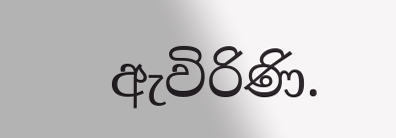ඇවිරිණි.